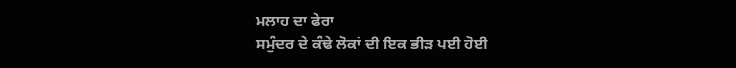ਮਲਾਹ ਦਾ ਫੇਰਾ
ਸਮੁੰਦਰ ਦੇ ਕੰਢੇ ਲੋਕਾਂ ਦੀ ਇਕ ਭੀੜ ਪਈ ਹੋਈ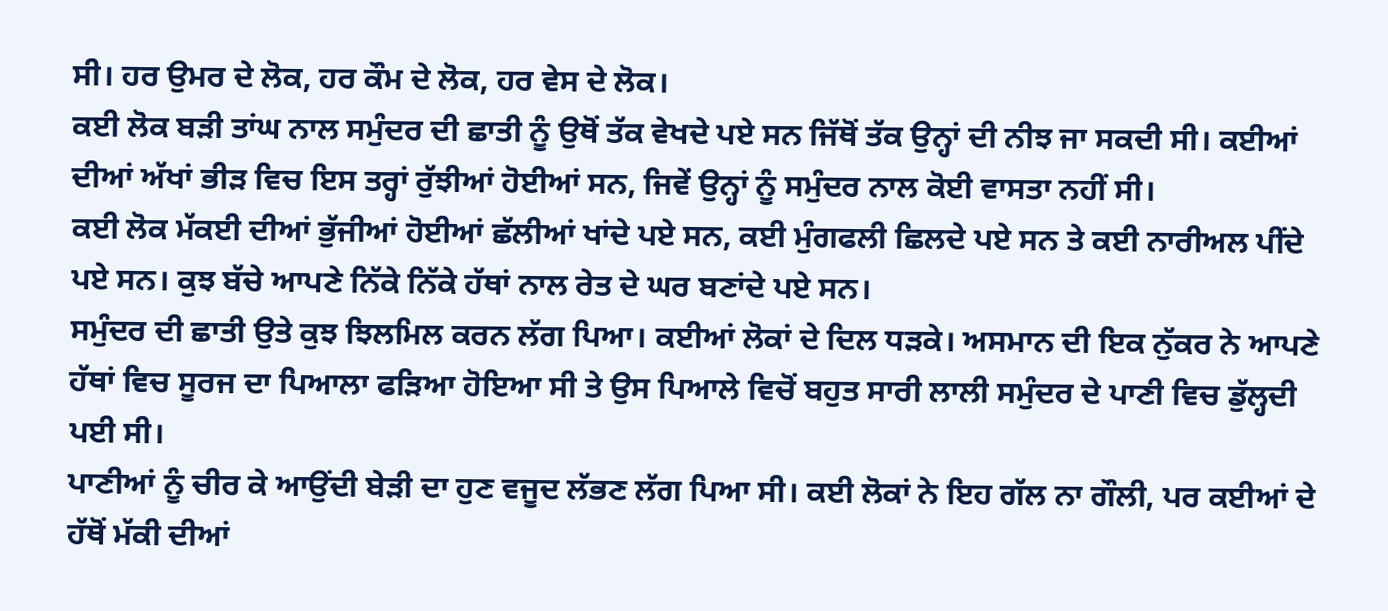ਸੀ। ਹਰ ਉਮਰ ਦੇ ਲੋਕ, ਹਰ ਕੌਮ ਦੇ ਲੋਕ, ਹਰ ਵੇਸ ਦੇ ਲੋਕ।
ਕਈ ਲੋਕ ਬੜੀ ਤਾਂਘ ਨਾਲ ਸਮੁੰਦਰ ਦੀ ਛਾਤੀ ਨੂੰ ਉਥੋਂ ਤੱਕ ਵੇਖਦੇ ਪਏ ਸਨ ਜਿੱਥੋਂ ਤੱਕ ਉਨ੍ਹਾਂ ਦੀ ਨੀਝ ਜਾ ਸਕਦੀ ਸੀ। ਕਈਆਂ ਦੀਆਂ ਅੱਖਾਂ ਭੀੜ ਵਿਚ ਇਸ ਤਰ੍ਹਾਂ ਰੁੱਝੀਆਂ ਹੋਈਆਂ ਸਨ, ਜਿਵੇਂ ਉਨ੍ਹਾਂ ਨੂੰ ਸਮੁੰਦਰ ਨਾਲ ਕੋਈ ਵਾਸਤਾ ਨਹੀਂ ਸੀ।
ਕਈ ਲੋਕ ਮੱਕਈ ਦੀਆਂ ਭੁੱਜੀਆਂ ਹੋਈਆਂ ਛੱਲੀਆਂ ਖਾਂਦੇ ਪਏ ਸਨ, ਕਈ ਮੁੰਗਫਲੀ ਛਿਲਦੇ ਪਏ ਸਨ ਤੇ ਕਈ ਨਾਰੀਅਲ ਪੀਂਦੇ ਪਏ ਸਨ। ਕੁਝ ਬੱਚੇ ਆਪਣੇ ਨਿੱਕੇ ਨਿੱਕੇ ਹੱਥਾਂ ਨਾਲ ਰੇਤ ਦੇ ਘਰ ਬਣਾਂਦੇ ਪਏ ਸਨ।
ਸਮੁੰਦਰ ਦੀ ਛਾਤੀ ਉਤੇ ਕੁਝ ਝਿਲਮਿਲ ਕਰਨ ਲੱਗ ਪਿਆ। ਕਈਆਂ ਲੋਕਾਂ ਦੇ ਦਿਲ ਧੜਕੇ। ਅਸਮਾਨ ਦੀ ਇਕ ਨੁੱਕਰ ਨੇ ਆਪਣੇ ਹੱਥਾਂ ਵਿਚ ਸੂਰਜ ਦਾ ਪਿਆਲਾ ਫੜਿਆ ਹੋਇਆ ਸੀ ਤੇ ਉਸ ਪਿਆਲੇ ਵਿਚੋਂ ਬਹੁਤ ਸਾਰੀ ਲਾਲੀ ਸਮੁੰਦਰ ਦੇ ਪਾਣੀ ਵਿਚ ਡੁੱਲ੍ਹਦੀ ਪਈ ਸੀ।
ਪਾਣੀਆਂ ਨੂੰ ਚੀਰ ਕੇ ਆਉਂਦੀ ਬੇੜੀ ਦਾ ਹੁਣ ਵਜੂਦ ਲੱਭਣ ਲੱਗ ਪਿਆ ਸੀ। ਕਈ ਲੋਕਾਂ ਨੇ ਇਹ ਗੱਲ ਨਾ ਗੌਲੀ, ਪਰ ਕਈਆਂ ਦੇ ਹੱਥੋਂ ਮੱਕੀ ਦੀਆਂ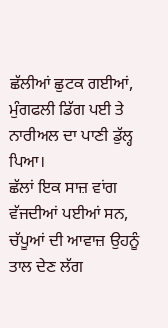ਛੱਲੀਆਂ ਛੁਟਕ ਗਈਆਂ, ਮੁੰਗਫਲੀ ਡਿੱਗ ਪਈ ਤੇ ਨਾਰੀਅਲ ਦਾ ਪਾਣੀ ਡੁੱਲ੍ਹ ਪਿਆ।
ਛੱਲਾਂ ਇਕ ਸਾਜ਼ ਵਾਂਗ ਵੱਜਦੀਆਂ ਪਈਆਂ ਸਨ, ਚੱਪੂਆਂ ਦੀ ਆਵਾਜ਼ ਉਹਨੂੰ ਤਾਲ ਦੇਣ ਲੱਗ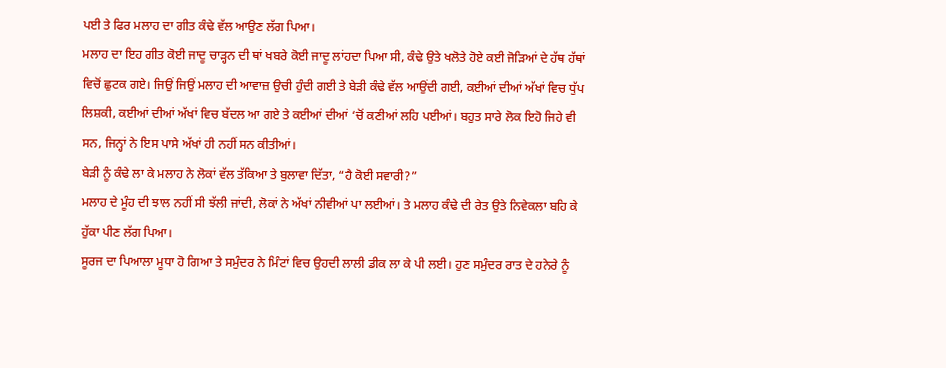ਪਈ ਤੇ ਫਿਰ ਮਲਾਹ ਦਾ ਗੀਤ ਕੰਢੇ ਵੱਲ ਆਉਣ ਲੱਗ ਪਿਆ।
ਮਲਾਹ ਦਾ ਇਹ ਗੀਤ ਕੋਈ ਜਾਦੂ ਚਾੜ੍ਹਨ ਦੀ ਥਾਂ ਖਬਰੇ ਕੋਈ ਜਾਦੂ ਲਾਂਹਦਾ ਪਿਆ ਸੀ, ਕੰਢੇ ਉਤੇ ਖਲੋਤੇ ਹੋਏ ਕਈ ਜੋੜਿਆਂ ਦੇ ਹੱਥ ਹੱਥਾਂ ਵਿਚੋਂ ਛੁਟਕ ਗਏ। ਜਿਉਂ ਜਿਉਂ ਮਲਾਹ ਦੀ ਆਵਾਜ਼ ਉਚੀ ਹੁੰਦੀ ਗਈ ਤੇ ਬੇੜੀ ਕੰਢੇ ਵੱਲ ਆਉਂਦੀ ਗਈ, ਕਈਆਂ ਦੀਆਂ ਅੱਖਾਂ ਵਿਚ ਧੁੱਪ ਲਿਸ਼ਕੀ, ਕਈਆਂ ਦੀਆਂ ਅੱਖਾਂ ਵਿਚ ਬੱਦਲ ਆ ਗਏ ਤੇ ਕਈਆਂ ਦੀਆਂ ‘ਚੋਂ ਕਣੀਆਂ ਲਹਿ ਪਈਆਂ। ਬਹੁਤ ਸਾਰੇ ਲੋਕ ਇਹੋ ਜਿਹੇ ਵੀ ਸਨ, ਜਿਨ੍ਹਾਂ ਨੇ ਇਸ ਪਾਸੇ ਅੱਖਾਂ ਹੀ ਨਹੀਂ ਸਨ ਕੀਤੀਆਂ।
ਬੇੜੀ ਨੂੰ ਕੰਢੇ ਲਾ ਕੇ ਮਲਾਹ ਨੇ ਲੋਕਾਂ ਵੱਲ ਤੱਕਿਆ ਤੇ ਬੁਲਾਵਾ ਦਿੱਤਾ, “ਹੈ ਕੋਈ ਸਵਾਰੀ?”
ਮਲਾਹ ਦੇ ਮੂੰਹ ਦੀ ਝਾਲ ਨਹੀਂ ਸੀ ਝੱਲੀ ਜਾਂਦੀ, ਲੋਕਾਂ ਨੇ ਅੱਖਾਂ ਨੀਵੀਆਂ ਪਾ ਲਈਆਂ। ਤੇ ਮਲਾਹ ਕੰਢੇ ਦੀ ਰੇਤ ਉਤੇ ਨਿਵੇਕਲਾ ਬਹਿ ਕੇ ਹੁੱਕਾ ਪੀਣ ਲੱਗ ਪਿਆ।
ਸੂਰਜ ਦਾ ਪਿਆਲਾ ਮੂਧਾ ਹੋ ਗਿਆ ਤੇ ਸਮੁੰਦਰ ਨੇ ਮਿੰਟਾਂ ਵਿਚ ਉਹਦੀ ਲਾਲੀ ਡੀਕ ਲਾ ਕੇ ਪੀ ਲਈ। ਹੁਣ ਸਮੁੰਦਰ ਰਾਤ ਦੇ ਹਨੇਰੇ ਨੂੰ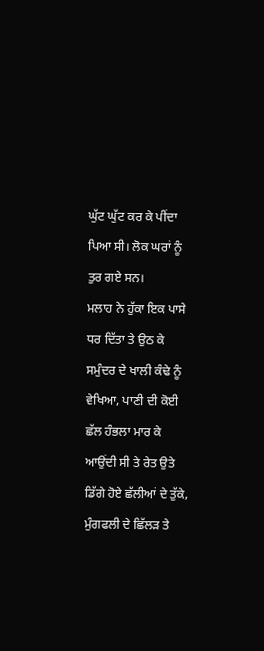ਘੁੱਟ ਘੁੱਟ ਕਰ ਕੇ ਪੀਂਦਾ ਪਿਆ ਸੀ। ਲੋਕ ਘਰਾਂ ਨੂੰ ਤੁਰ ਗਏ ਸਨ।
ਮਲਾਹ ਨੇ ਹੁੱਕਾ ਇਕ ਪਾਸੇ ਧਰ ਦਿੱਤਾ ਤੇ ਉਠ ਕੇ ਸਮੁੰਦਰ ਦੇ ਖਾਲੀ ਕੰਢੇ ਨੂੰ ਵੇਖਿਆ, ਪਾਣੀ ਦੀ ਕੋਈ ਛੱਲ ਹੰਭਲਾ ਮਾਰ ਕੇ ਆਉਂਦੀ ਸੀ ਤੇ ਰੇਤ ਉਤੇ ਡਿੱਗੇ ਹੋਏ ਛੱਲੀਆਂ ਦੇ ਤੁੱਕੇ, ਮੁੰਗਫਲੀ ਦੇ ਛਿੱਲੜ ਤੇ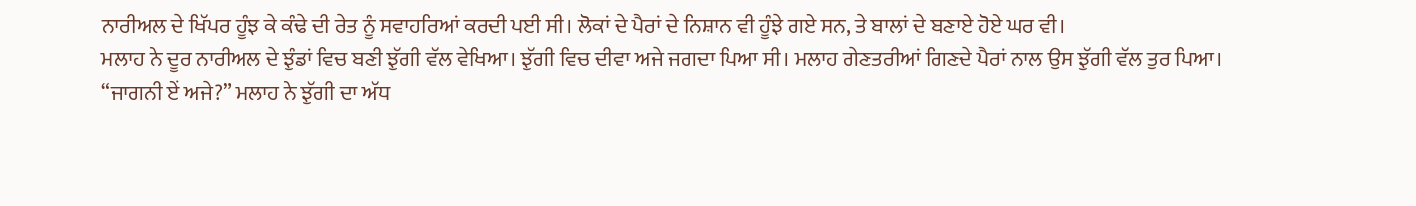ਨਾਰੀਅਲ ਦੇ ਖਿੱਪਰ ਹੂੰਝ ਕੇ ਕੰਢੇ ਦੀ ਰੇਤ ਨੂੰ ਸਵਾਹਰਿਆਂ ਕਰਦੀ ਪਈ ਸੀ। ਲੋਕਾਂ ਦੇ ਪੈਰਾਂ ਦੇ ਨਿਸ਼ਾਨ ਵੀ ਹੂੰਝੇ ਗਏ ਸਨ, ਤੇ ਬਾਲਾਂ ਦੇ ਬਣਾਏ ਹੋਏ ਘਰ ਵੀ।
ਮਲਾਹ ਨੇ ਦੂਰ ਨਾਰੀਅਲ ਦੇ ਝੁੰਡਾਂ ਵਿਚ ਬਣੀ ਝੁੱਗੀ ਵੱਲ ਵੇਖਿਆ। ਝੁੱਗੀ ਵਿਚ ਦੀਵਾ ਅਜੇ ਜਗਦਾ ਪਿਆ ਸੀ। ਮਲਾਹ ਗੇਣਤਰੀਆਂ ਗਿਣਦੇ ਪੈਰਾਂ ਨਾਲ ਉਸ ਝੁੱਗੀ ਵੱਲ ਤੁਰ ਪਿਆ।
“ਜਾਗਨੀ ਏਂ ਅਜੇ?” ਮਲਾਹ ਨੇ ਝੁੱਗੀ ਦਾ ਅੱਧ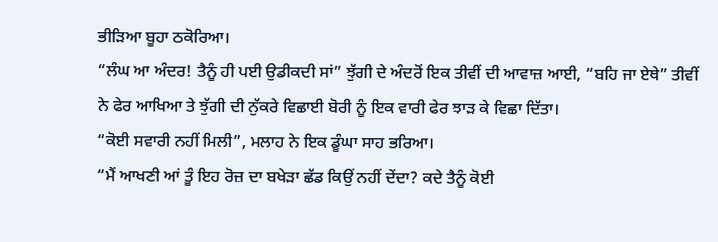ਭੀੜਿਆ ਬੂਹਾ ਠਕੋਰਿਆ।
“ਲੰਘ ਆ ਅੰਦਰ! ਤੈਨੂੰ ਹੀ ਪਈ ਉਡੀਕਦੀ ਸਾਂ” ਝੁੱਗੀ ਦੇ ਅੰਦਰੋਂ ਇਕ ਤੀਵੀਂ ਦੀ ਆਵਾਜ਼ ਆਈ, “ਬਹਿ ਜਾ ਏਥੇ” ਤੀਵੀਂ ਨੇ ਫੇਰ ਆਖਿਆ ਤੇ ਝੁੱਗੀ ਦੀ ਨੁੱਕਰੇ ਵਿਛਾਈ ਬੋਰੀ ਨੂੰ ਇਕ ਵਾਰੀ ਫੇਰ ਝਾੜ ਕੇ ਵਿਛਾ ਦਿੱਤਾ।
“ਕੋਈ ਸਵਾਰੀ ਨਹੀਂ ਮਿਲੀ”, ਮਲਾਹ ਨੇ ਇਕ ਡੂੰਘਾ ਸਾਹ ਭਰਿਆ।
“ਮੈਂ ਆਖਣੀ ਆਂ ਤੂੰ ਇਹ ਰੋਜ਼ ਦਾ ਬਖੇੜਾ ਛੱਡ ਕਿਉਂ ਨਹੀਂ ਦੇਂਦਾ? ਕਦੇ ਤੈਨੂੰ ਕੋਈ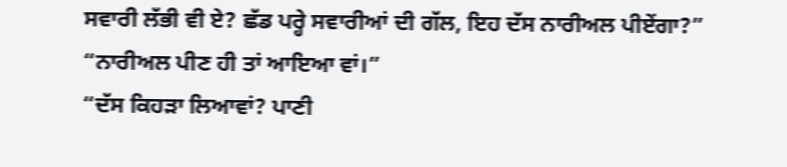ਸਵਾਰੀ ਲੱਭੀ ਵੀ ਏ? ਛੱਡ ਪਰ੍ਹੇ ਸਵਾਰੀਆਂ ਦੀ ਗੱਲ, ਇਹ ਦੱਸ ਨਾਰੀਅਲ ਪੀਏਂਗਾ?”
“ਨਾਰੀਅਲ ਪੀਣ ਹੀ ਤਾਂ ਆਇਆ ਵਾਂ।”
“ਦੱਸ ਕਿਹੜਾ ਲਿਆਵਾਂ? ਪਾਣੀ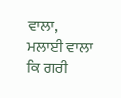ਵਾਲਾ, ਮਲਾਈ ਵਾਲਾ ਕਿ ਗਰੀ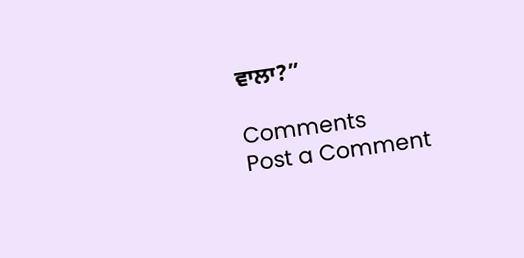ਵਾਲਾ?”

Comments
Post a Comment